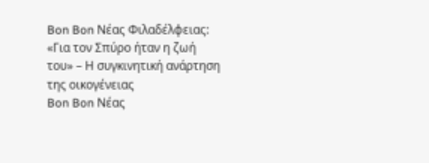Bon Bon Νέας Φιλαδέλφειας: «Για τον Σπύρο ήταν η ζωή του» – Η συγκινητική ανάρτηση της οικογένειας
Bon Bon Νέας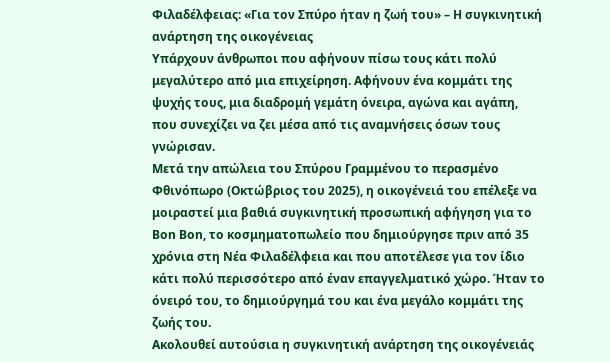Φιλαδέλφειας: «Για τον Σπύρο ήταν η ζωή του» – Η συγκινητική ανάρτηση της οικογένειας
Υπάρχουν άνθρωποι που αφήνουν πίσω τους κάτι πολύ μεγαλύτερο από μια επιχείρηση. Αφήνουν ένα κομμάτι της ψυχής τους, μια διαδρομή γεμάτη όνειρα, αγώνα και αγάπη, που συνεχίζει να ζει μέσα από τις αναμνήσεις όσων τους γνώρισαν.
Μετά την απώλεια του Σπύρου Γραμμένου το περασμένο Φθινόπωρο (Οκτώβριος του 2025), η οικογένειά του επέλεξε να μοιραστεί μια βαθιά συγκινητική προσωπική αφήγηση για το Bon Bon, το κοσμηματοπωλείο που δημιούργησε πριν από 35 χρόνια στη Νέα Φιλαδέλφεια και που αποτέλεσε για τον ίδιο κάτι πολύ περισσότερο από έναν επαγγελματικό χώρο. Ήταν το όνειρό του, το δημιούργημά του και ένα μεγάλο κομμάτι της ζωής του.
Ακολουθεί αυτούσια η συγκινητική ανάρτηση της οικογένειάς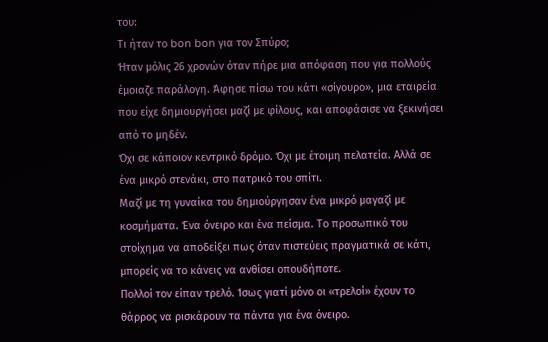του:
Τι ήταν το bon bon για τον Σπύρο;
Ήταν μόλις 26 χρονών όταν πήρε μια απόφαση που για πολλούς έμοιαζε παράλογη. Άφησε πίσω του κάτι «σίγουρο», μια εταιρεία που είχε δημιουργήσει μαζί με φίλους, και αποφάσισε να ξεκινήσει από το μηδέν.
Όχι σε κάποιον κεντρικό δρόμο. Όχι με έτοιμη πελατεία. Αλλά σε ένα μικρό στενάκι, στο πατρικό του σπίτι.
Μαζί με τη γυναίκα του δημιούργησαν ένα μικρό μαγαζί με κοσμήματα. Ένα όνειρο και ένα πείσμα. Το προσωπικό του στοίχημα να αποδείξει πως όταν πιστεύεις πραγματικά σε κάτι, μπορείς να το κάνεις να ανθίσει οπουδήποτε.
Πολλοί τον είπαν τρελό. Ίσως γιατί μόνο οι «τρελοί» έχουν το θάρρος να ρισκάρουν τα πάντα για ένα όνειρο.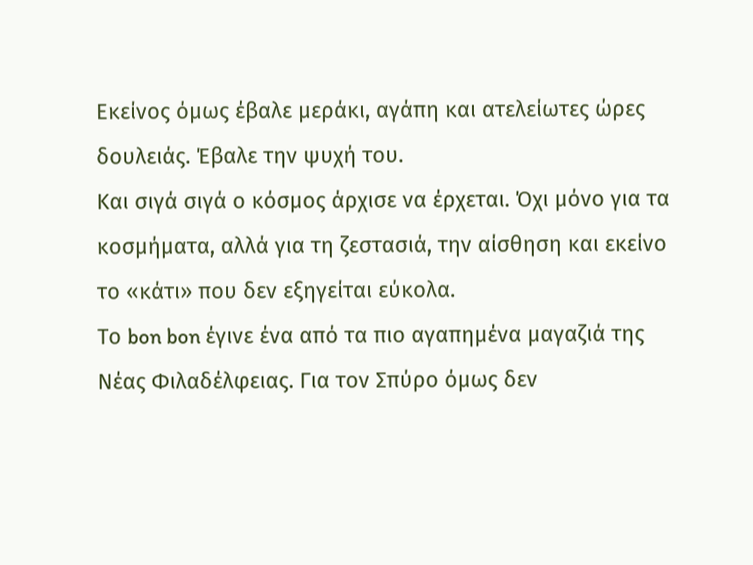Εκείνος όμως έβαλε μεράκι, αγάπη και ατελείωτες ώρες δουλειάς. Έβαλε την ψυχή του.
Και σιγά σιγά ο κόσμος άρχισε να έρχεται. Όχι μόνο για τα κοσμήματα, αλλά για τη ζεστασιά, την αίσθηση και εκείνο το «κάτι» που δεν εξηγείται εύκολα.
Το bon bon έγινε ένα από τα πιο αγαπημένα μαγαζιά της Νέας Φιλαδέλφειας. Για τον Σπύρο όμως δεν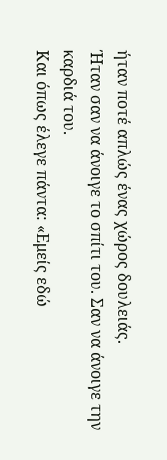ήταν ποτέ απλώς ένας χώρος δουλειάς.
Ήταν σαν να άνοιγε το σπίτι του. Σαν να άνοιγε την καρδιά του.
Και όπως έλεγε πάντα: «Εμείς εδώ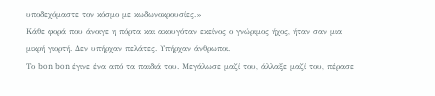υποδεχόμαστε τον κόσμο με κωδωνοκρουσίες.»
Κάθε φορά που άνοιγε η πόρτα και ακουγόταν εκείνος ο γνώριμος ήχος, ήταν σαν μια μικρή γιορτή. Δεν υπήρχαν πελάτες. Υπήρχαν άνθρωποι.
Το bon bon έγινε ένα από τα παιδιά του. Μεγάλωσε μαζί του, άλλαξε μαζί του, πέρασε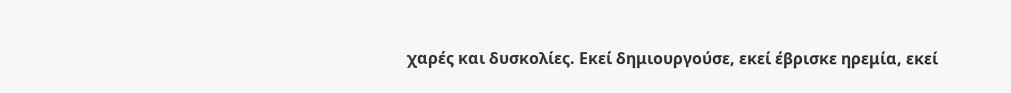χαρές και δυσκολίες. Εκεί δημιουργούσε, εκεί έβρισκε ηρεμία, εκεί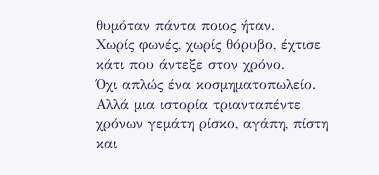θυμόταν πάντα ποιος ήταν.
Χωρίς φωνές, χωρίς θόρυβο, έχτισε κάτι που άντεξε στον χρόνο.
Όχι απλώς ένα κοσμηματοπωλείο.
Αλλά μια ιστορία τριανταπέντε χρόνων γεμάτη ρίσκο, αγάπη, πίστη και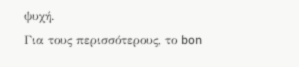ψυχή.
Για τους περισσότερους, το bon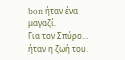bon ήταν ένα μαγαζί.
Για τον Σπύρο…
ήταν η ζωή του.